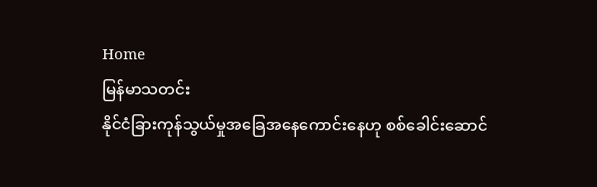Home
မြန်မာသတင်း
နိုင်ငံခြားကုန်သွယ်မှုအခြေအနေကောင်းနေဟု စစ်ခေါင်းဆောင်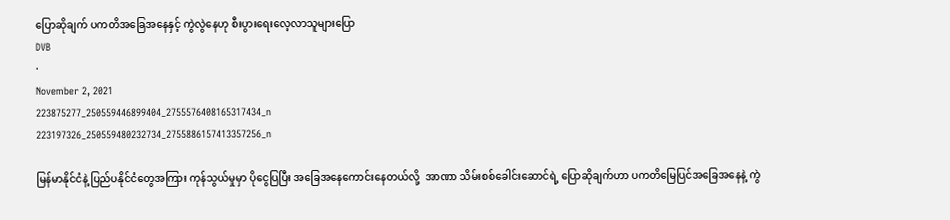ပြောဆိုချက် ပကတိအခြေအနေနှင့် ကွဲလွဲနေဟု စီးပွားရေးလေ့လာသူများပြော
DVB
·
November 2, 2021
223875277_250559446899404_2755576408165317434_n
223197326_250559480232734_2755886157413357256_n

မြန်မာနိုင်ငံနဲ့ ပြည်ပနိုင်ငံတွေအကြား ကုန်သွယ်မှုမှာ ပိုငွေပြပြီး အခြေအနေကောင်းနေတယ်လို့  အာဏာ သိမ်းစစ်ခေါင်းဆောင်ရဲ့ ပြောဆိုချက်ဟာ ပကတိမြေပြင်အခြေအနေနဲ့ ကွဲ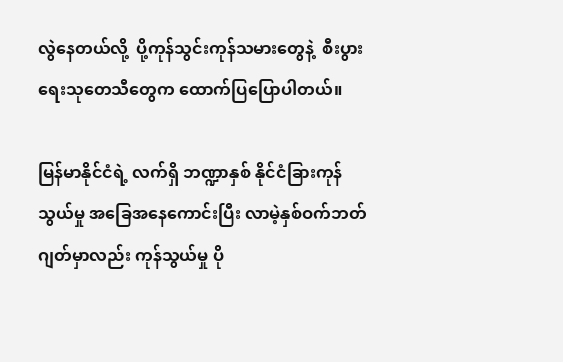လွဲနေတယ်လို့  ပို့ကုန်သွင်းကုန်သမားတွေနဲ့  စီးပွားရေးသုတေသီတွေက ထောက်ပြပြောပါတယ်။

မြန်မာနိုင်ငံရဲ့ လက်ရှိ ဘဏ္ဍာနှစ် နိုင်ငံခြားကုန်သွယ်မှု အခြေအနေကောင်းပြီး လာမဲ့နှစ်ဝက်ဘတ်ဂျတ်မှာလည်း ကုန်သွယ်မှု ပို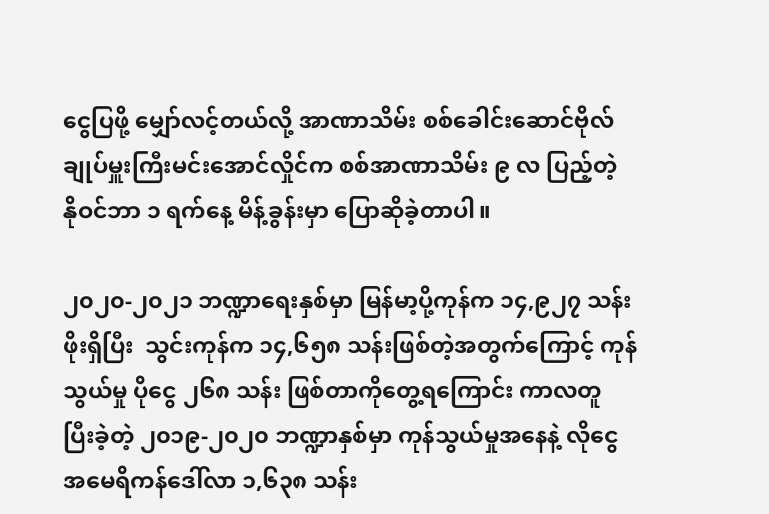ငွေပြဖို့ မျှော်လင့်တယ်လို့ အာဏာသိမ်း စစ်ခေါင်းဆောင်ဗိုလ်ချုပ်မှူးကြီးမင်းအောင်လှိုင်က စစ်အာဏာသိမ်း ၉ လ ပြည့်တဲ့  နိုဝင်ဘာ ၁ ရက်နေ့ မိန့်ခွန်းမှာ ပြောဆိုခဲ့တာပါ။

၂၀၂၀-၂၀၂၁ ဘဏ္ဍာရေးနှစ်မှာ မြန်မာ့ပို့ကုန်က ၁၄,၉၂၇ သန်းဖိုးရှိပြီး  သွင်းကုန်က ၁၄,၆၅၈ သန်းဖြစ်တဲ့အတွက်ကြောင့် ကုန်သွယ်မှု ပိုငွေ ၂၆၈ သန်း ဖြစ်တာကိုတွေ့ရကြောင်း ကာလတူ ပြီးခဲ့တဲ့ ၂၀၁၉-၂၀၂၀ ဘဏ္ဍာနှစ်မှာ ကုန်သွယ်မှုအနေနဲ့ လိုငွေ အမေရိကန်ဒေါ်လာ ၁,၆၃၈ သန်း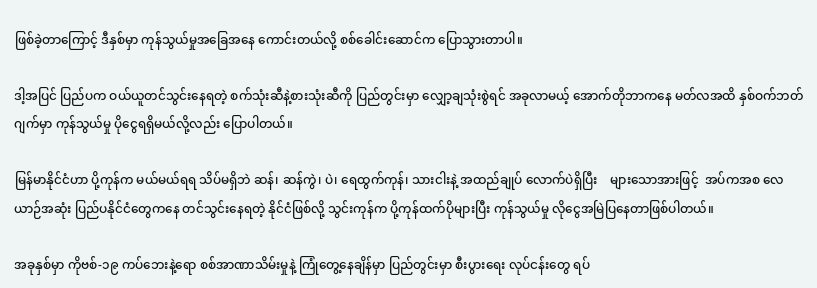ဖြစ်ခဲ့တာကြောင့် ဒီနှစ်မှာ ကုန်သွယ်မှုအခြေအနေ ကောင်းတယ်လို့ စစ်ခေါင်းဆောင်က ပြောသွားတာပါ။

ဒါ့အပြင် ပြည်ပက ဝယ်ယူတင်သွင်းနေရတဲ့ စက်သုံးဆီနဲ့စားသုံးဆီကို ပြည်တွင်းမှာ လျှော့ချသုံးစွဲရင် အခုလာမယ့် အောက်တိုဘာကနေ မတ်လအထိ နှစ်ဝက်ဘတ်ဂျက်မှာ ကုန်သွယ်မှု ပိုငွေရရှိမယ်လို့လည်း ပြောပါတယ်။

မြန်မာနိုင်ငံဟာ ပို့ကုန်က မယ်မယ်ရရ သိပ်မရှိဘဲ ဆန်၊ ဆန်ကွဲ၊ ပဲ၊ ရေထွက်ကုန်၊ သားငါးနဲ့ အထည်ချုပ် လောက်ပဲရှိပြီး    များသောအားဖြင့်  အပ်ကအစ လေယာဉ်အဆုံး ပြည်ပနိုင်ငံတွေကနေ တင်သွင်းနေရတဲ့ နိုင်ငံဖြစ်လို့ သွင်းကုန်က ပို့ကုန်ထက်ပိုများပြီး ကုန်သွယ်မှု လိုငွေအမြဲပြနေတာဖြစ်ပါတယ်။

အခုနှစ်မှာ ကိုဗစ်-၁၉ ကပ်ဘေးနဲ့ရော စစ်အာဏာသိမ်းမှုနဲ့ ကြုံတွေ့နေချိန်မှာ ပြည်တွင်းမှာ စီးပွားရေး လုပ်ငန်းတွေ ရပ်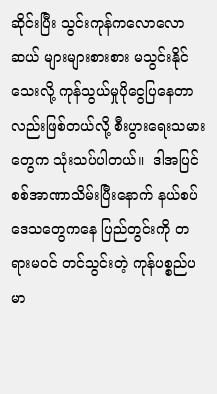ဆိုင်းပြီး သွင်းကုန်ကလောလောဆယ် များများစားစား မသွင်းနိုင်သေးလို့ ကုန်သွယ်မှုပိုငွေပြနေတာလည်းဖြစ်တယ်လို့ စီးပွားရေးသမားတွေက သုံးသပ်ပါတယ်။  ဒါအပြင် စစ်အာဏာသိမ်းပြီးနောက် နယ်စပ်ဒေသတွေကနေ ပြည်တွင်းကို တရားမဝင် တင်သွင်းတဲ့ ကုန်ပစ္စည်ပမာ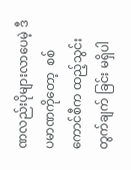ဏလည်းပိုများလာပေမဲ့ ဒီပမာဏကိုတော့  စစ်ကောင်စီက ထည့်သွင်း တွက်ချက် ခြင်း မရှိပါ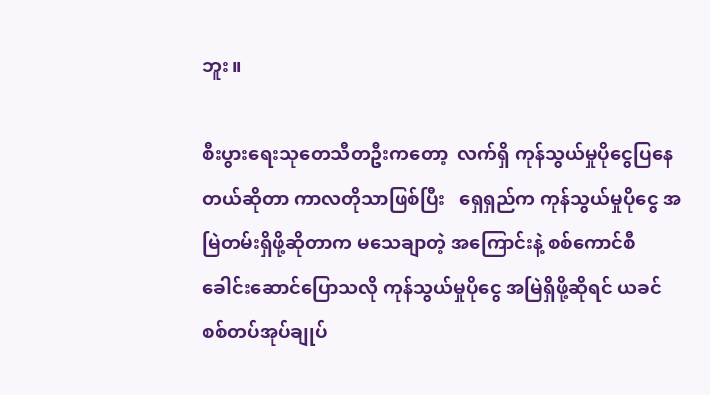ဘူး။

စီးပွားရေးသုတေသီတဦးကတော့  လက်ရှိ ကုန်သွယ်မှုပိုငွေပြနေတယ်ဆိုတာ ကာလတိုသာဖြစ်ပြီး   ရှေရှည်က ကုန်သွယ်မှုပိုငွေ အမြဲတမ်းရှိဖို့ဆိုတာက မသေချာတဲ့ အကြောင်းနဲ့ စစ်ကောင်စီခေါင်းဆောင်ပြောသလို ကုန်သွယ်မှုပိုငွေ အမြဲရှိဖို့ဆိုရင် ယခင်စစ်တပ်အုပ်ချုပ်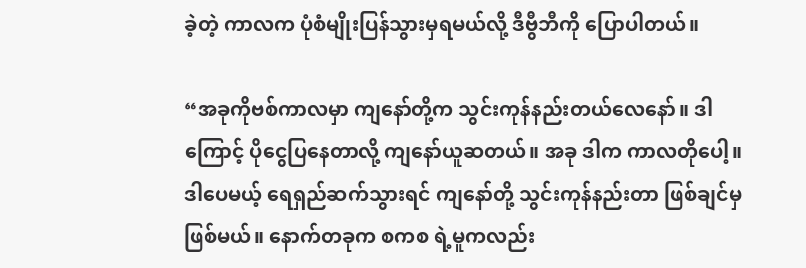ခဲ့တဲ့ ကာလက ပုံစံမျိုးပြန်သွားမှရမယ်လို့ ဒီဗွီဘီကို ပြောပါတယ်။

“အခုကိုဗစ်ကာလမှာ ကျနော်တို့က သွင်းကုန်နည်းတယ်လေနော်။ ဒါကြောင့် ပိုငွေပြနေတာလို့ ကျနော်ယူဆတယ်။ အခု ဒါက ကာလတိုပေါ့။ ဒါပေမယ့် ရေရှည်ဆက်သွားရင် ကျနော်တို့ သွင်းကုန်နည်းတာ ဖြစ်ချင်မှဖြစ်မယ်။ နောက်တခုက စကစ ရဲ့မူကလည်း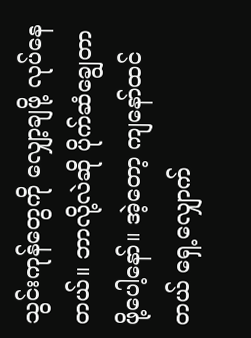သွင်းကုန်တွေကို လျှော့ချဖို့ လုပ်နေတယ်။ ဘာလို့လဲဆို ပိုက်ဆံချွေတာဖို့ပေါ့နော်။ အဲ့တော့ ကျနော်ထင်တယ် ရှေ့လျှောက်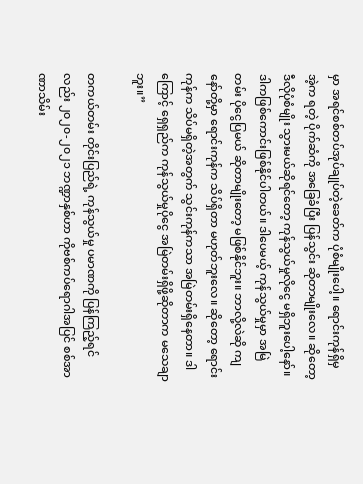မှာ အရင်စစ်တပ်အုပ်ချုပ်တဲ့ခေတ်က ပုံစံမျိုးပေါ့။ ရောင်းကုန်ရှိမှ အဲ့က ရတဲ့ ပိုက်ဆံကို အခြေခံပြီး ပြန်သွင်း ဆိုတာမျိုးလေ။ ဆိုတော့ ဒီလိုပုံစံမျိုး သွားမယ်ဆိုရင်တော့ ကုန်သွယ်မှုလိုငွေ မရှိဘူးပေါ့နော်။ ဒါကဖြစ်ကောင်းဖြစ်နိုင်ပါတယ်။ ဒါပေမယ့် ကုန်သွယ်မှုမှာ အမြဲတမ်း ပိုငွေပြမယ် ဆိုတာမျိုးတော့ မဖြစ်နိုင်ဘူး။ ဘာလို့လဲဆို ကျနော်တို့မှာ ရောင်းကုန်က သိပ်ရှိတာ မဟုတ်ဘူးလေ။ ဆိုတော့ ရောင်းကုန်က သိပ်မရှိတဲ့အတွက် သွင်းကုန်ကသာ အမြဲတမ်းရှိနေတာ။ ဒါကြောင့် ရှေရှည်က ကုန်သွယ်မှုပိုငွေ အမြဲတမ်းရှိဖို့ဆိုတာက မသေချာဘူး။”

တကယ်တမ်း တိုင်းပြည်ရဲ့ ကုန်သွယ်မှု ပမာဏကို ပြန်ကြည့်ရင်လည်း ၂၀၂၀-၂၀၂၁ ဘဏ္ဍာနှစ်ဟာ ကိုဗစ်ကပ်ရောဂါအပြင် စစ်အာဏာသိမ်း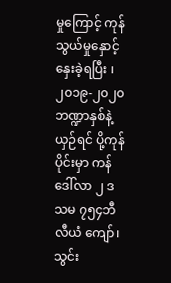မှုကြောင့် ကုန်သွယ်မှုနှောင့်နှေးခဲ့ရပြီး ၊၂၀၁၉-၂၀၂၀ ဘဏ္ဍာနှစ်နဲ့ယှဉ်ရင် ပို့ကုန်ပိုင်းမှာ ကန်ဒေါ်လာ ၂ ဒသမ ၇၅၄ဘီလီယံ ကျော်၊ သွင်း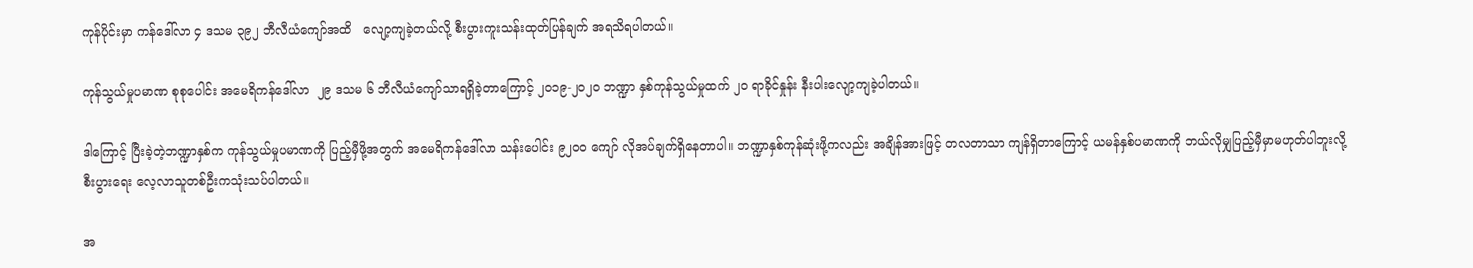ကုန်ပိုင်းမှာ ကန်ဒေါ်လာ ၄ ဒသမ ၃၉၂ ဘီလီယံကျော်အထိ   လျော့ကျခဲ့တယ်လို့ စီးပွားကူးသန်းထုတ်ပြန်ချက် အရသိရပါတယ်။

ကုန်သွယ်မှုပမာဏ စုစုပေါင်း အမေရိကန်ဒေါ်လာ  ၂၉ ဒသမ ၆ ဘီလီယံကျော်သာရရှိခဲ့တာကြောင့် ၂၀၁၉-၂၀၂၀ ဘဏ္ဍာ နှစ်ကုန်သွယ်မှုထက် ၂၀ ရာခိုင်နှုန်း နီးပါးလျော့ကျခဲ့ပါတယ်။

ဒါကြောင့် ပြီးခဲ့တဲ့ဘဏ္ဍာနှစ်က ကုန်သွယ်မှုပမာဏကို ပြည့်မှီဖို့အတွက် အမေရိကန်ဒေါ်လာ သန်းပေါင်း ၉၂၀၀ ကျော် လိုအပ်ချက်ရှိနေတာပါ။ ဘဏ္ဍာနှစ်ကုန်ဆုံးဖို့ကလည်း အချိန်အားဖြင့် တလတာသာ ကျန်ရှိတာကြောင့် ယမန်နှစ်ပမာဏကို ဘယ်လိုမျှပြည့်မှီမှာမဟုတ်ပါဘူးလို့ စီးပွားရေး လေ့လာသူတစ်ဦးကသုံးသပ်ပါတယ်။

အ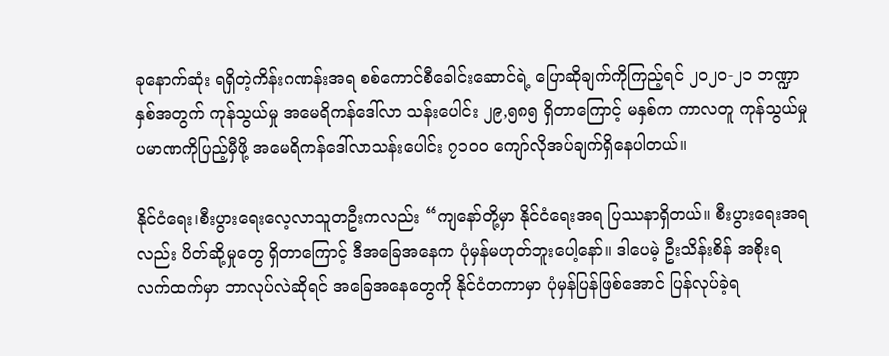ခုနောက်ဆုံး ရရှိတဲ့ကိန်းဂဏန်းအရ စစ်ကောင်စီခေါင်းဆောင်ရဲ့ ပြောဆိုချက်ကိုကြည့်ရင် ၂၀၂၀-၂၁ ဘဏ္ဍာနှစ်အတွက် ကုန်သွယ်မှု အမေရိကန်ဒေါ်လာ သန်းပေါင်း ၂၉,၅၈၅ ရှိတာကြောင့် မနှစ်က ကာလတူ ကုန်သွယ်မှု ပမာဏကိုပြည့်မှီဖို့ အမေရိကန်ဒေါ်လာသန်းပေါင်း ၇၁၀၀ ကျော်လိုအပ်ချက်ရှိနေပါတယ်။

နိုင်ငံရေး၊စီးပွားရေးလေ့လာသူတဦးကလည်း “ကျနော်တို့မှာ နိုင်ငံရေးအရ ပြဿနာရှိတယ်။ စီးပွားရေးအရလည်း ပိတ်ဆို့မှုတွေ ရှိတာကြောင့် ဒီအခြေအနေက ပုံမှန်မဟုတ်ဘူးပေါ့နော်။ ဒါပေမဲ့ ဦးသိန်းစိန် အစိုးရ လက်ထက်မှာ ဘာလုပ်လဲဆိုရင် အခြေအနေတွေကို နိုင်ငံတကာမှာ ပုံမှန်ပြန်ဖြစ်အောင် ပြန်လုပ်ခဲ့ရ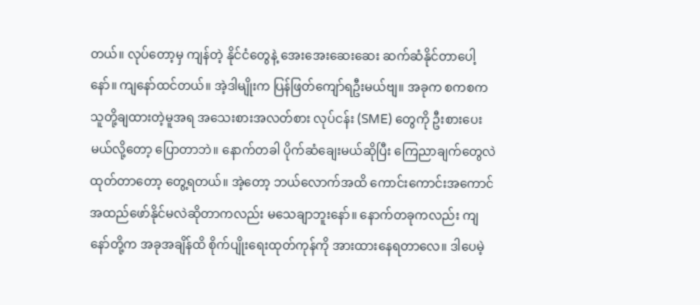တယ်။ လုပ်တော့မှ ကျန်တဲ့ နိုင်ငံတွေနဲ့ အေးအေးဆေးဆေး ဆက်ဆံနိုင်တာပေါ့နော်။ ကျနော်ထင်တယ်။ အဲ့ဒါမျိုးက ပြန်ဖြတ်ကျော်ရဦးမယ်ဗျ။ အခုက စကစက သူတို့ချထားတဲ့မူအရ အသေးစားအလတ်စား လုပ်ငန်း (SME) တွေကို ဦးစားပေးမယ်လို့တော့ ပြောတာဘဲ။ နောက်တခါ ပိုက်ဆံချေးမယ်ဆိုပြီး ကြေညာချက်တွေလဲ ထုတ်တာတော့ တွေ့ရတယ်။ အဲ့တော့ ဘယ်လောက်အထိ ကောင်းကောင်းအကောင်အထည်ဖော်နိုင်မလဲဆိုတာကလည်း မသေချာဘူးနော်။ နောက်တခုကလည်း ကျနော်တို့က အခုအချိန်ထိ စိုက်ပျိုးရေးထုတ်ကုန်ကို အားထားနေရတာလေ။ ဒါပေမဲ့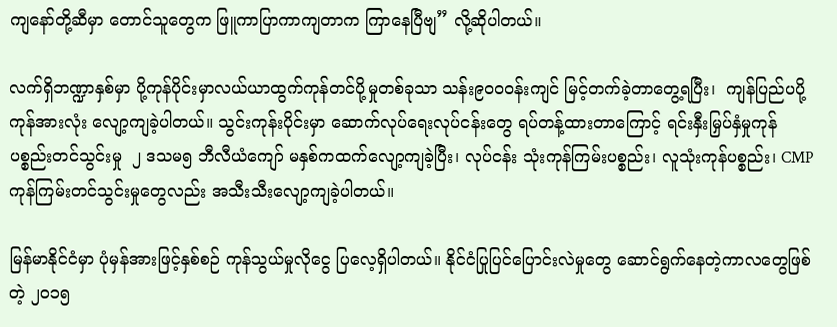ကျနော်တို့ဆီမှာ တောင်သူတွေက ဖြူကာပြာကာကျတာက ကြာနေပြီဗျ” လို့ဆိုပါတယ်။

လက်ရှိဘဏ္ဍာနှစ်မှာ ပို့ကုန်ပိုင်းမှာလယ်ယာထွက်ကုန်တင်ပို့မှုတစ်ခုသာ သန်း၉၀၀၀န်းကျင် မြင့်တက်ခဲ့တာတွေ့ရပြီး၊  ကျန်ပြည်ပပို့ကုန်အားလုံး လျော့ကျခဲ့ပါတယ်။ သွင်းကုန်းပိုင်းမှာ ဆောက်လုပ်ရေးလုပ်ငန်းတွေ ရပ်တန့်ထားတာကြောင့် ရင်းနှီးမြှပ်နှံမှုကုန်ပစ္စည်းတင်သွင်းမှု  ၂ ဒသမ၅ ဘီလီယံကျော် မနှစ်ကထက်လျော့ကျခဲ့ပြီး၊ လုပ်ငန်း သုံးကုန်ကြမ်းပစ္စည်း၊ လူသုံးကုန်ပစ္စည်း၊ CMPကုန်ကြမ်းတင်သွင်းမှုတွေလည်း အသီးသီးလျော့ကျခဲ့ပါတယ်။

မြန်မာနိုင်ငံမှာ ပုံမှန်အားဖြင့်နှစ်စဉ် ကုန်သွယ်မှုလိုငွေ ပြလေ့ရှိပါတယ်။ နိုင်ငံပြုပြင်ပြောင်းလဲမှုတွေ ဆောင်ရွက်နေတဲ့ကာလတွေဖြစ်တဲ့ ၂၀၁၅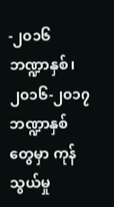-၂၀၁၆ ဘဏ္ဍာနှစ်၊ ၂၀၁၆-၂၀၁၇ ဘဏ္ဍာနှစ်တွေမှာ ကုန်သွယ်မှု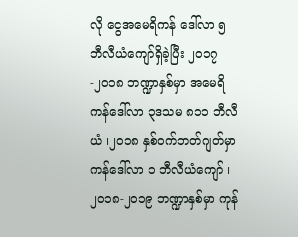လို ငွေအမေရိကန် ဒေါ်လာ ၅ ဘီလီယံကျော်ရှိခဲ့ပြီး ၂၀၁၇-၂၀၁၈ ဘဏ္ဍာနှစ်မှာ အမေရိကန်ဒေါ်လာ ၃ဒသမ ၈၁၁ ဘီလီယံ ၊၂၀၁၈ နှစ်ဝက်ဘတ်ဂျတ်မှာ ကန်ဒေါ်လာ ၁ ဘီလီယံကျော် ၊၂၀၁၈-၂၀၁၉ ဘဏ္ဍာနှစ်မှာ ကုန်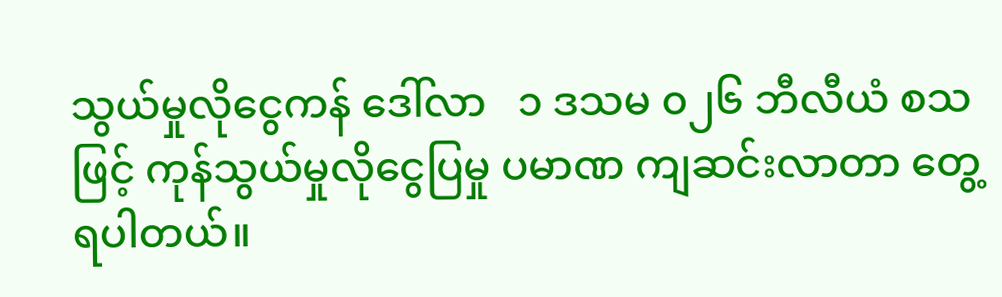သွယ်မှုလိုငွေကန် ဒေါ်လာ   ၁ ဒသမ ၀၂၆ ဘီလီယံ စသဖြင့် ကုန်သွယ်မှုလိုငွေပြမှု ပမာဏ ကျဆင်းလာတာ တွေ့ရပါတယ်။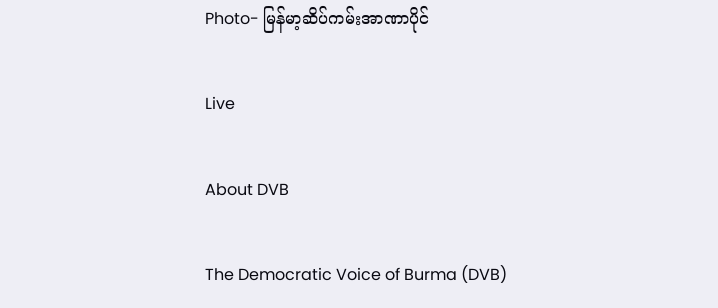Photo- မြန်မာ့ဆိပ်ကမ်းအာဏာပိုင်

Live

About DVB

The Democratic Voice of Burma (DVB)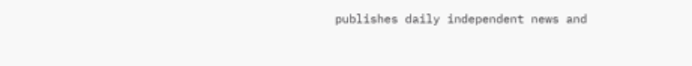publishes daily independent news and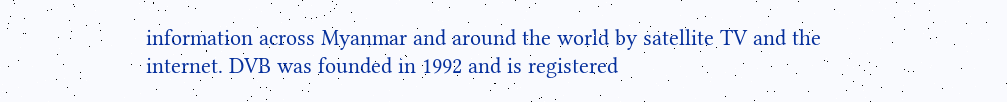information across Myanmar and around the world by satellite TV and the internet. DVB was founded in 1992 and is registered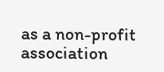as a non-profit association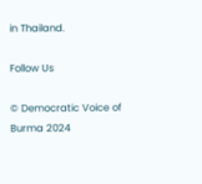in Thailand.

Follow Us

© Democratic Voice of Burma 2024